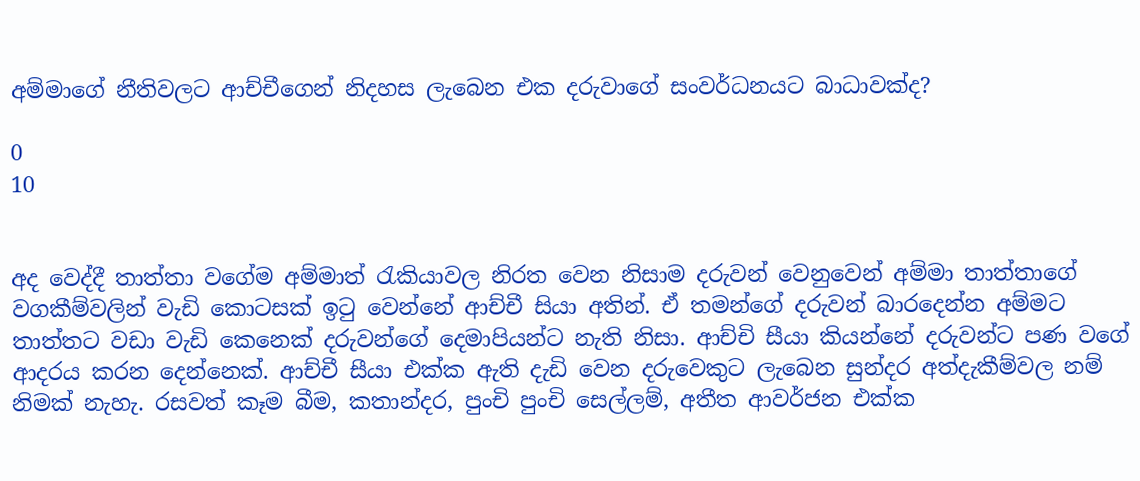අම්මාගේ නීතිවලට ආච්චීගෙන් නිදහස ලැබෙන එක දරුවාගේ සංවර්ධනයට බාධාවක්ද?

0
10


අද වෙද්දී තාත්තා වගේම අම්මාත් රැකියාවල නිරත වෙන නිසාම දරුවන් වෙනුවෙන් අම්මා තාත්තාගේ වගකීම්වලින් වැඩි කොටසක් ඉටු වෙන්නේ ආච්චී සියා අතින්. ඒ තමන්ගේ දරුවන් බාරදෙන්න අම්මට තාත්තට වඩා වැඩි කෙනෙක් දරුවන්ගේ දෙමාපියන්ට නැති නිසා. ආච්චි සීයා කියන්නේ දරුවන්ට පණ වගේ ආදරය කරන දෙන්නෙක්. ආච්චී සීයා එක්ක ඇති දැඩි වෙන දරුවෙකුට ලැබෙන සුන්දර අත්දැකීම්වල නම් නිමක් නැහැ. රසවත් කෑම බීම, කතාන්දර, පුංචි පුංචි සෙල්ලම්, අතීත ආවර්ජන එක්ක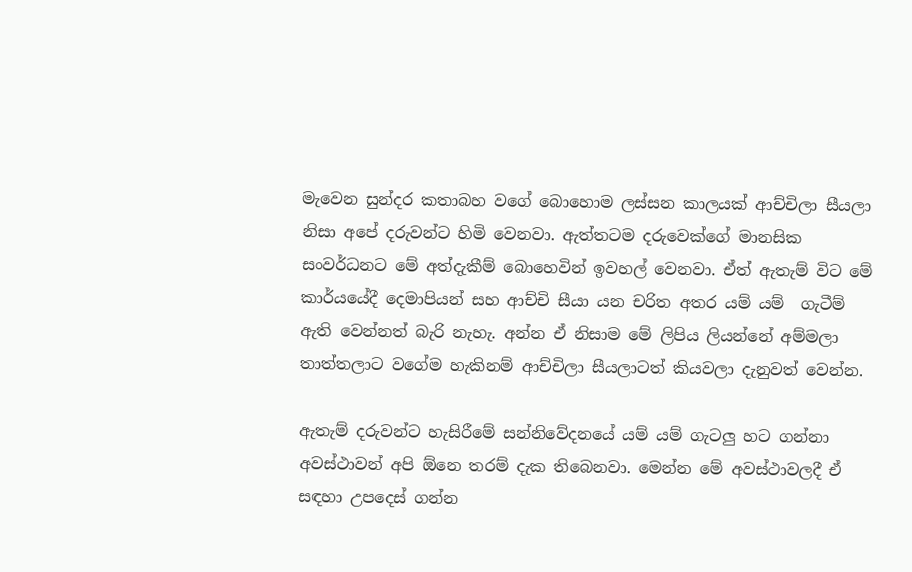මැවෙන සුන්දර කතාබහ වගේ බොහොම ලස්සන කාලයක් ආච්චිලා සීයලා නිසා අපේ දරුවන්ට හිමි වෙනවා. ඇත්තටම දරුවෙක්ගේ මානසික සංවර්ධනට මේ අත්දැකීම් බොහෙවින් ඉවහල් වෙනවා. ඒත් ඇතැම් විට මේ කාර්යයේදී දෙමාපියන් සහ ආච්චි සීයා යන චරිත අතර යම් යම්  ගැටීම් ඇති වෙන්නත් බැරි නැහැ. අන්න ඒ නිසාම මේ ලිපිය ලියන්නේ අම්මලා තාත්තලාට වගේම හැකිනම් ආච්චිලා සීයලාටත් කියවලා දැනුවත් වෙන්න.

ඇතැම් දරුවන්ට හැසිරීමේ සන්නිවේදනයේ යම් යම් ගැටලු හට ගන්නා අවස්ථාවන් අපි ඕනෙ තරම් දැක තිබෙනවා. මෙන්න මේ අවස්ථාවලදී ඒ සඳහා උපදෙස් ගන්න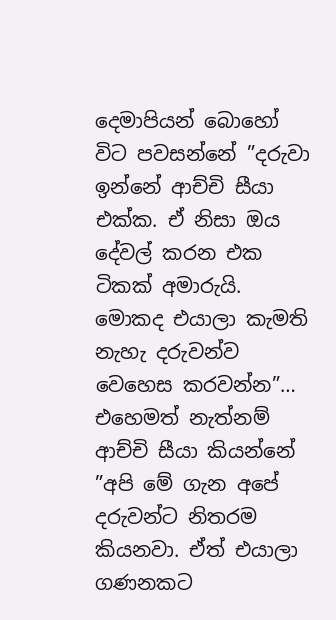දෙමාපියන් බොහෝ විට පවසන්නේ ”දරුවා ඉන්නේ ආච්චි සීයා එක්ක. ඒ නිසා ඔය දේවල් කරන එක ටිකක් අමාරුයි. මොකද එයාලා කැමති නැහැ දරුවන්ව වෙහෙස කරවන්න”… එහෙමත් නැත්නම් ආච්චි සීයා කියන්නේ ”අපි මේ ගැන අපේ දරුවන්ට නිතරම කියනවා. ඒත් එයාලා ගණනකට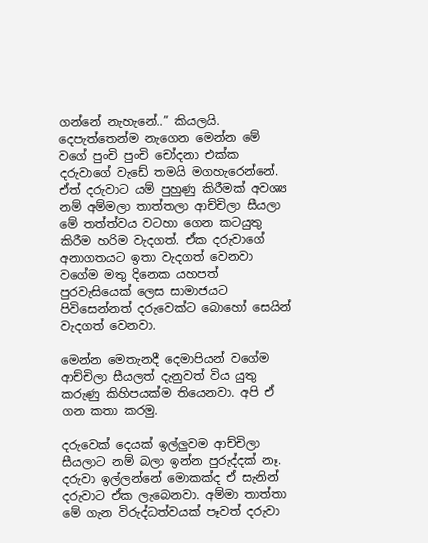ගන්නේ නැහැනේ..” කියලයි. දෙපැත්තෙන්ම නැගෙන මෙන්න මේ වගේ පුංචි පුංචි චෝදනා එක්ක දරුවාගේ වැඩේ තමයි මගහැරෙන්නේ. ඒත් දරුවාට යම් පුහුණු කිරීමක් අවශ්‍ය නම් අම්මලා තාත්තලා ආච්චිලා සීයලා මේ තත්ත්වය වටහා ගෙන කටයුතු කිරීම හරිම වැදගත්. ඒක දරුවාගේ අනාගතයට ඉතා වැදගත් වෙනවා වගේම මතු දිනෙක යහපත් පුරවැසියෙක් ලෙස සාමාජයට පිවිසෙන්නත් දරුවෙක්ට බොහෝ සෙයින් වැදගත් වෙනවා.

මෙන්න මෙතැනදී දෙමාපියන් වගේම ආච්චිලා සීයලත් දැනුවත් විය යුතු කරුණු කිහිපයක්ම තියෙනවා. අපි ඒ ගන කතා කරමු.

දරුවෙක් දෙයක් ඉල්ලුවම ආච්චිලා සීයලාට නම් බලා ඉන්න පුරුද්දක් නෑ. දරුවා ඉල්ලන්නේ මොකක්ද ඒ සැනින් දරුවාට ඒක ලැබෙනවා. අම්මා තාත්තා මේ ගැන විරුද්ධත්වයක් පෑවත් දරුවා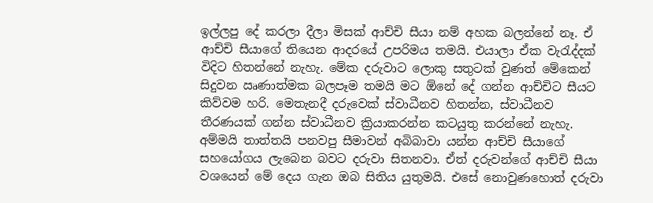ඉල්ලපු දේ කරලා දීලා මිසක් ආච්චි සීයා නම් අහක බලන්නේ නෑ. ඒ ආච්චි සීයාගේ තියෙන ආදරයේ උපරිමය තමයි. එයාලා ඒක වැරැද්දක් විදිට හිතන්නේ නැහැ. මේක දරුවාට ලොකු සතුටක් වුණත් මේකෙන් සිදුවන ඍණාත්මක බලපෑම තමයි මට ඕනේ දේ ගන්න ආච්චිට සීයට කිව්වම හරි. මෙතැනදී දරුවෙක් ස්වාධීනව හිතන්න, ස්වාධීනව තීරණයක් ගන්න ස්වාධීනව ක්‍රියාකරන්න කටයුතු කරන්නේ නැහැ. අම්මයි තාත්තයි පනවපු සීමාවන් අබිබාවා යන්න ආච්චි සීයාගේ සහයෝගය ලැබෙන බවට දරුවා සිතනවා. ඒත් දරුවන්ගේ ආච්චි සීයා වශයෙන් මේ දෙය ගැන ඔබ සිතිය යුතුමයි. එසේ නොවුණහොත් දරුවා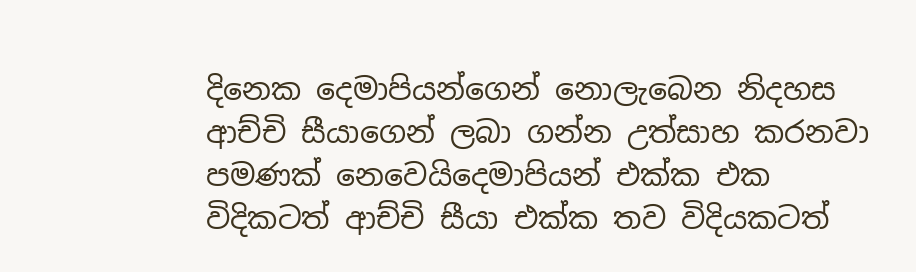දිනෙක දෙමාපියන්ගෙන් නොලැබෙන නිදහස ආච්චි සීයාගෙන් ලබා ගන්න උත්සාහ කරනවා පමණක් නෙවෙයිදෙමාපියන් එක්ක එක විදිකටත් ආච්චි සීයා එක්ක තව විදියකටත්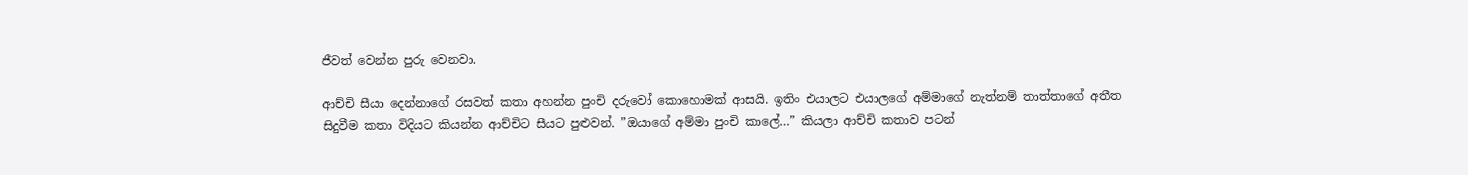ජීවත් වෙන්න පුරු වෙනවා.

ආච්චි සීයා දෙන්නාගේ රසවත් කතා අහන්න පුංචි දරුවෝ කොහොමක් ආසයි. ඉතිං එයාලට එයාලගේ අම්මාගේ නැත්නම් තාත්තාගේ අතීත සිදුවීම කතා විදියට කියන්න ආච්චිට සීයට පුළුවන්. ”ඔයාගේ අම්මා පුංචි කාලේ…” කියලා ආච්චි කතාව පටන්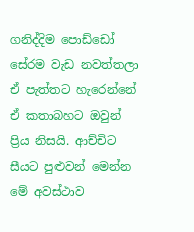ගනිද්දිම පොඩ්ඩෝ සේරම වැඩ නවත්තලා ඒ පැත්තට හැරෙන්නේ ඒ කතාබහට ඔවුන් ප්‍රිය නිසයි. ආච්චිට සීයට පුළුවන් මෙන්න මේ අවස්ථාව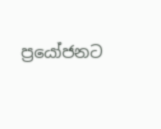ප්‍රයෝජනට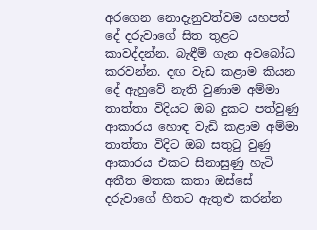අරගෙන නොදැනුවත්වම යහපත් දේ දරුවාගේ සිත තුළට කාවද්දන්න. බැඳීම් ගැන අවබෝධ කරවන්න. දඟ වැඩ කළාම කියන දේ ඇහුවේ නැති වුණාම අම්මා තාත්තා විදියට ඔබ දුකට පත්වුණු ආකාරය හොඳ වැඩි කළාම අම්මා තාත්තා විදිට ඔබ සතුටු වුණු ආකාරය එකට සිනාසුණු හැටි අතීත මතක කතා ඔස්සේ දරුවාගේ හිතට ඇතුළු කරන්න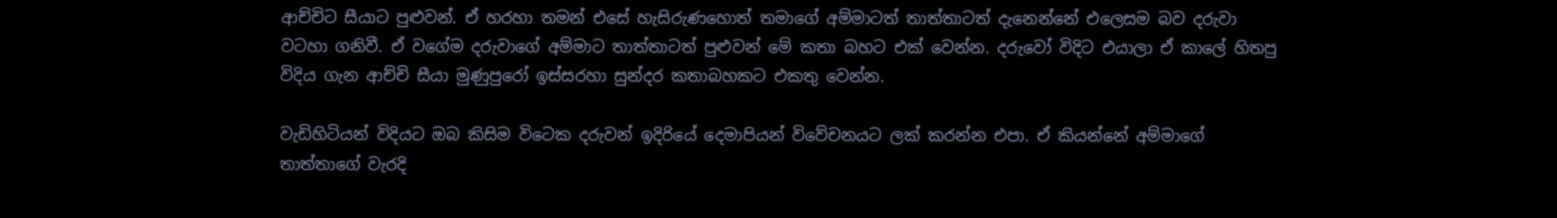ආච්චිට සීයාට පුළුවන්. ඒ හරහා තමන් එසේ හැසිරුණහොත් තමාගේ අම්මාටත් තාත්තාටත් දැනෙන්නේ එලෙසම බව දරුවා වටහා ගනිවී. ඒ වගේම දරුවාගේ අම්මාට තාත්තාටත් පුළුවන් මේ කතා බහට එක් වෙන්න. දරුවෝ විදිට එයාලා ඒ කාලේ හිතපු විදිය ගැන ආච්චි සීයා මුණුපුරෝ ඉස්සරහා සුන්දර කතාබහකට එකතු වෙන්න.

වැඩිහිටියන් විදියට ඔබ කිසිම විටෙක දරුවන් ඉදිරියේ දෙමාපියන් විවේචනයට ලක් කරන්න එපා. ඒ කියන්නේ අම්මාගේ තාත්තාගේ වැරදි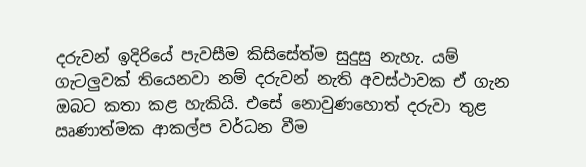දරුවන් ඉදිරියේ පැවසීම කිසිසේත්ම සුදුසු නැහැ. යම් ගැටලුවක් තියෙනවා නම් දරුවන් නැති අවස්ථාවක ඒ ගැන ඔබට කතා කළ හැකියි. එසේ නොවුණහොත් දරුවා තුළ ඍණාත්මක ආකල්ප වර්ධන වීම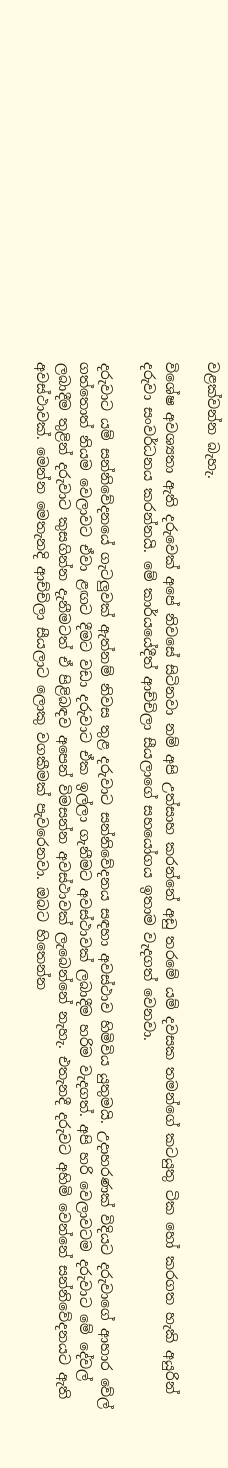වළක්වන්න බැහැ.

විශේෂ අවශ්‍යතා ඇති දරුවෙක් අපේ නිවසේ සිටිනවා නම් අපි උත්සාහ කරන්නේ අඩු තරමේ යම් දවසක තමන්ගේ කටයුතු ටික හෝ කරගත හැකි අයුරින් දරුවා සංවර්ධනය කරන්නයි. මේ කාර්යයේදීත් ආච්චිලා සීයලාගේ සහයෝගය ඉතාම වැදගත් වෙනවා.

දරුවාට යම් සන්නිවේදනයේ ගැටලුවක් ඇත්නම් නිවස තුළ දරුවාට සන්නිවේදනය සඳහා අවස්ථාව හිමිවිය යුතුමයි. උදාහරණක් විදියට දරුවාගේ ආහාර වේල් ගත්තොත් නියම වෙලාවට ඒවා ළඟට දීමට වඩා දරුවාට ඒක ඉල්ලා ගැනීමට අවස්ථාවක් ලබාදීම හරිම වැදගත්. අපි හරි වෙලාවටම දරුවාට මේ දේවල් ලබාදීම තුළින් දරුවාට කුසගින්න දැනීමටත් ඒ පිළිබඳව අපෙන් විමසන්න අවස්ථාවක් ලැබෙන්නේ නැහැ. එතැනදී දරුවට අහිමි වෙන්නේ සන්නිවේදනයට ඇති අවස්ථාවක්. මෙන්න මෙතැනදි ආච්චිලා සීයලාට ලොකු වගකීමක් පැවරෙනවා. ඔබට හිතෙන්න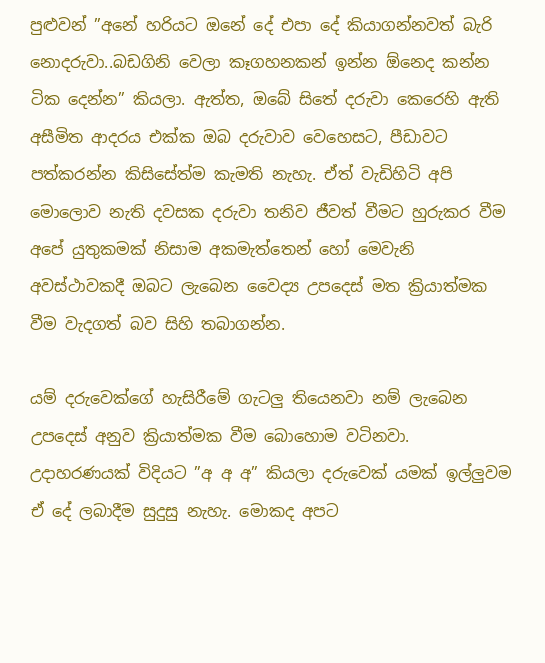පුළුවන් ”අනේ හරියට ඔනේ දේ එපා දේ කියාගන්නවත් බැරි නොදරුවා..බඩගිනි වෙලා කෑගහනකන් ඉන්න ඕනෙද කන්න ටික දෙන්න” කියලා. ඇත්ත, ඔබේ සිතේ දරුවා කෙරෙහි ඇති අසීමිත ආදරය එක්ක ඔබ දරුවාව වෙහෙසට, පීඩාවට පත්කරන්න කිසිසේත්ම කැමති නැහැ. ඒත් වැඩිහිටි අපි මොලොව නැති දවසක දරුවා තනිව ජීවත් වීමට හුරුකර වීම අපේ යුතුකමක් නිසාම අකමැත්තෙන් හෝ මෙවැනි අවස්ථාවකදී ඔබට ලැබෙන වෛද්‍ය උපදෙස් මත ක්‍රියාත්මක වීම වැදගත් බව සිහි තබාගන්න.

යම් දරුවෙක්ගේ හැසිරීමේ ගැටලු තියෙනවා නම් ලැබෙන උපදෙස් අනුව ක්‍රියාත්මක වීම බොහොම වටිනවා. උදාහරණයක් විදියට ”අ අ අ” කියලා දරුවෙක් යමක් ඉල්ලුවම ඒ දේ ලබාදීම සුදුසු නැහැ. මොකද අපට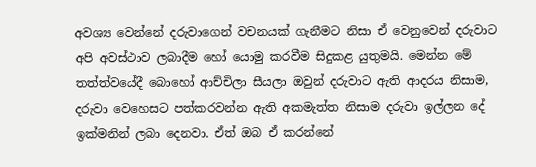අවශ්‍ය වෙන්නේ දරුවාගෙන් වචනයක් ගැනීමට නිසා ඒ වෙනුවෙන් දරුවාට අපි අවස්ථාව ලබාදීම හෝ යොමු කරවීම සිදුකළ යුතුමයි. මෙන්න මේ තත්ත්වයේදී බොහෝ ආච්චිලා සීයලා ඔවුන් දරුවාට ඇති ආදරය නිසාම, දරුවා වෙහෙසට පත්කරවන්න ඇති අකමැත්ත නිසාම දරුවා ඉල්ලන දේ ඉක්මනින් ලබා දෙනවා. ඒත් ඔබ ඒ කරන්නේ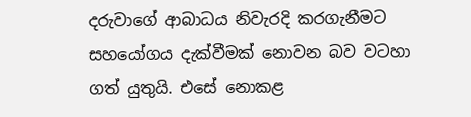දරුවාගේ ආබාධය නිවැරදි කරගැනීමට සහයෝගය දැක්වීමක් නොවන බව වටහා ගත් යුතුයි. එසේ නොකළ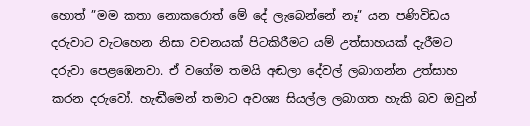හොත් ”මම කතා නොකරොත් මේ දේ ලැබෙන්නේ නෑ” යන පණිවිඩය දරුවාට වැටහෙන නිසා වචනයක් පිටකිරීමට යම් උත්සාහයක් දැරීමට දරුවා පෙළඹෙනවා. ඒ වගේම තමයි අඬලා දේවල් ලබාගන්න උත්සාහ කරන දරුවෝ. හැඬීමෙන් තමාට අවශ්‍ය සියල්ල ලබාගත හැකි බව ඔවුන්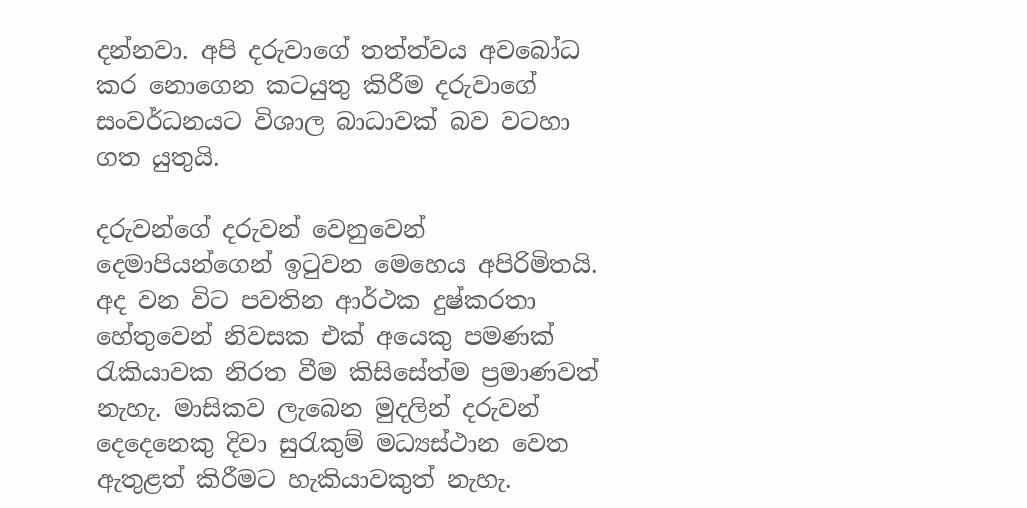දන්නවා. අපි දරුවාගේ තත්ත්වය අවබෝධ කර නොගෙන කටයුතු කිරීම දරුවාගේ සංවර්ධනයට විශාල බාධාවක් බව වටහා ගත යුතුයි.

දරුවන්ගේ දරුවන් වෙනුවෙන් දෙමාපියන්ගෙන් ඉටුවන මෙහෙය අපිරිමිතයි. අද වන විට පවතින ආර්ථක දුෂ්කරතා හේතුවෙන් නිවසක එක් අයෙකු පමණක් රැකියාවක නිරත වීම කිසිසේත්ම ප්‍රමාණවත් නැහැ. මාසිකව ලැබෙන මුදලින් දරුවන් දෙදෙනෙකු දිවා සුරැකුම් මධ්‍යස්ථාන වෙත ඇතුළත් කිරීමට හැකියාවකුත් නැහැ.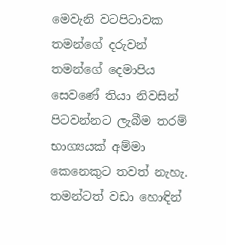මෙවැනි වටපිටාවක තමන්ගේ දරුවන් තමන්ගේ දෙමාපිය සෙවණේ තියා නිවසින් පිටවන්නට ලැබීම තරම් භාග්‍යයක් අම්මා කෙනෙකුට තවත් නැහැ. තමන්ටත් වඩා හොඳින්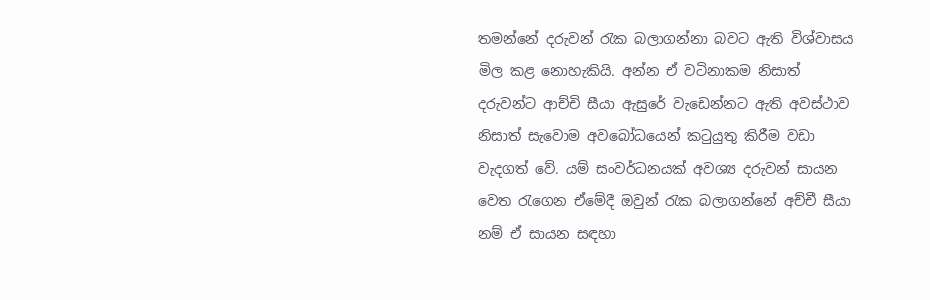තමන්නේ දරුවන් රැක බලාගන්නා බවට ඇති විශ්වාසය මිල කළ නොහැකියි. අන්න ඒ වටිනාකම නිසාත් දරුවන්ට ආච්චි සීයා ඇසුරේ වැඩෙන්නට ඇති අවස්ථාව නිසාත් සැවොම අවබෝධයෙන් කටුයුතු කිරීම වඩා වැදගත් වේ. යම් සංවර්ධනයක් අවශ්‍ය දරුවන් සායන වෙත රැගෙන ඒමේදී ඔවුන් රැක බලාගන්නේ අච්චී සීයා නම් ඒ සායන සඳහා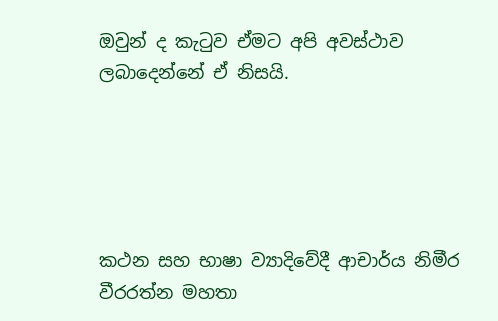ඔවුන් ද කැටුව ඒමට අපි අවස්ථාව ලබාදෙන්නේ ඒ නිසයි.





කථන සහ භාෂා ව්‍යාදිවේදී ආචාර්ය නිමීර වීරරත්න මහතා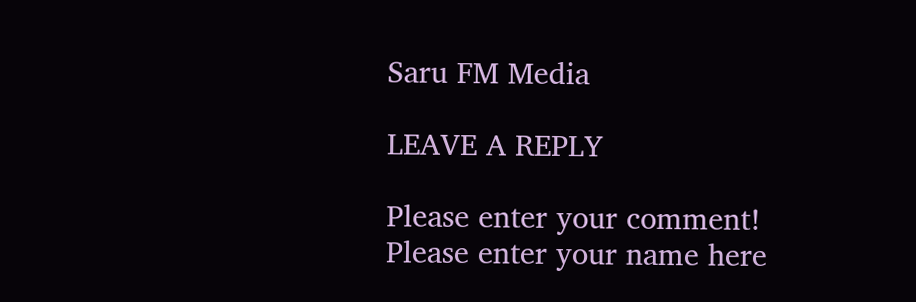Saru FM Media

LEAVE A REPLY

Please enter your comment!
Please enter your name here